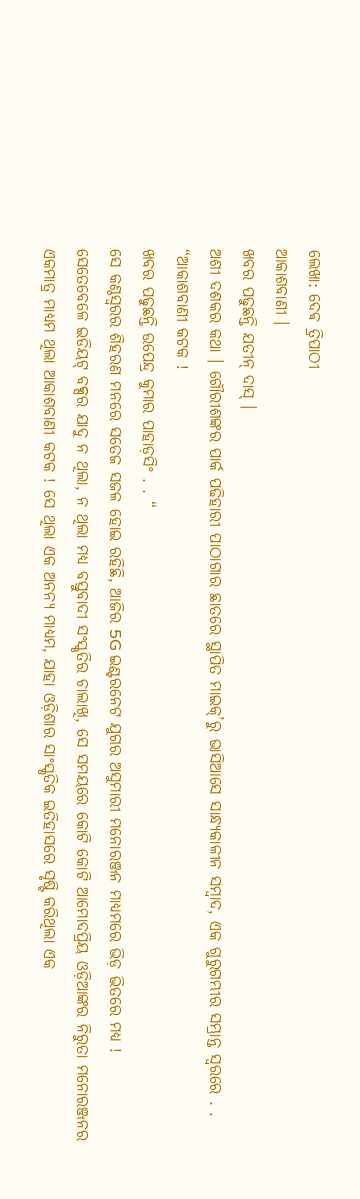ଲେଖା: ଦେଵ ତ୍ରିପାଠୀ
ଆକାଶବାଣୀ ।
ଖବର ପଢୁଛନ୍ତି ଯତୀନ୍ ଦାସ୍ ।
ଅଶୀ ଦଶକର କଥା । ଗୌରୀଶଙ୍କର ପାର୍କ ପଢିହାରୀ ପାଠାଗାର ଛାତରେ ସ୍ଥାପିତ ମାଇକ୍’ରୁ ଭାସିଆସେ ସାନ୍ଧ୍ୟକାଳୀନ ସମ୍ବାଦ, ଏକ ଗୁରୁଗମ୍ଭୀର ସମ୍ଭ୍ରାନ୍ତ ସ୍ବରରେ . .
“ଆକାଶବାଣୀ କଟକ !
ଖବର ପଢୁଛନ୍ତି ଉପେନ୍ଦ୍ର କୁମାର ପାହାଡ଼ସିଂ . . “
ସେ କଣ୍ଠସ୍ବରର ଶିହରଣ ମନରେ ସତେଜ ସଜଳ ହୋଇ ରହିଛି, ଆଜିର 5G ଇଣ୍ଟରନେଟ ଯୁଗର ଅସୁମାରୀ ମନୋରଞ୍ଜନ ମାଧ୍ୟମରେ ଭିଡ଼ ଭିତରେ ମଧ୍ୟ !
ସେତେବେଳେ ଇଡିୟଟ୍ ବକ୍ସର ଯାଦୁ ନ ଥିଲା, ନ ଥିଲା ମଧ୍ୟ ବସ୍ତୁବାଦୀ ସଂସ୍କୃତିର ଚାଲାଖି, ସେ ସମୟରେ କୋଟି କୋଟି ଆମୋଦପ୍ରିୟ ଓଡ଼ିଆଙ୍କର ନିରୁତା ମନୋରଞ୍ଜନର ଏକମାତ୍ର ମାଧ୍ୟମ ଥିଲା ଆକାଶବାଣୀ କଟକ ! ସେ ଥିଲା ଏକ ଅନନ୍ୟ ମାଧ୍ୟମ, ଯାହା ଓଡ଼ିଶାର ସାଂସ୍କୃତିକ ଇତିହାସରେ ସୃଷ୍ଟି କରିଥିଲା ଏକ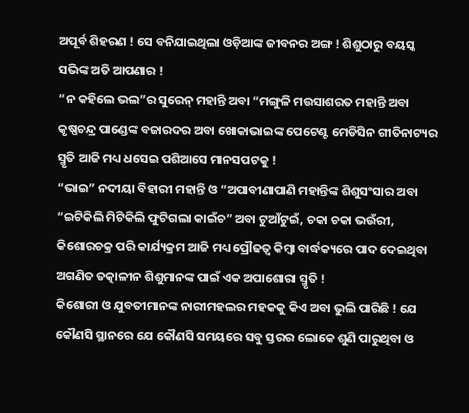ଅପୂର୍ବ ଶିହରଣ ! ସେ ବନିଯାଇଥିଲା ଓଡ଼ିଆଙ୍କ ଜୀବନର ଅଙ୍ଗ ! ଶିଶୁଠାରୁ ବୟସ୍କ ସଭିଙ୍କ ଅତି ଆପଣାର !
“ନ କହିଲେ ଭଲ”ର ସୁରେନ୍ ମହାନ୍ତି ଅବା “ମଙ୍ଗୁଳି ମଉସାଶରତ ମହାନ୍ତି ଅବା କୃଷ୍ଣଚନ୍ଦ୍ର ପାଣ୍ଡେଙ୍କ ବଜାରଦର ଅବା ଖୋକାଭାଇଙ୍କ ପେଟେଣ୍ଟ ମେଡିସିନ ଗୀତିନାଟ୍ୟର ସ୍ମୃତି ଆଜି ମଧ୍ୟ ଧସେଇ ପଶିଆସେ ମାନସପଟକୁ !
“ଭାଇ” ନଦୀୟା ବିହାରୀ ମହାନ୍ତି ଓ “ଅପାବୀଣାପାଣି ମହାନ୍ତିଙ୍କ ଶିଶୁସଂସାର ଅବା “ଇଟିକିଲି ମିଟିକିଲି ଫୁଟିଗଲା କାଇଁଚ” ଅବା ଟୁଆଁଟୁଇଁ, ଚକା ଚକା ଭଉଁରୀ, କିଶୋରଚକ୍ର ପରି କାର୍ଯ୍ୟକ୍ରମ ଆଜି ମଧ୍ୟ ପ୍ରୌଢତ୍ୱ କିମ୍ବା ବାର୍ଦ୍ଧକ୍ୟରେ ପାଦ ଦେଇଥିବା ଅଗଣିତ ତତ୍କାଳୀନ ଶିଶୁମାନଙ୍କ ପାଇଁ ଏକ ଅପାଶୋରା ସ୍ମୃତି !
କିଶୋରୀ ଓ ଯୁବତୀମାନଙ୍କ ନାରୀମହଲର ମହକକୁ କିଏ ଅବା ଭୁଲି ପାରିଛି ! ଯେ କୌଣସି ସ୍ଥାନରେ ଯେ କୌଣସି ସମୟରେ ସବୁ ସ୍ତରର ଲୋକେ ଶୁଣି ପାରୁଥିବା ଓ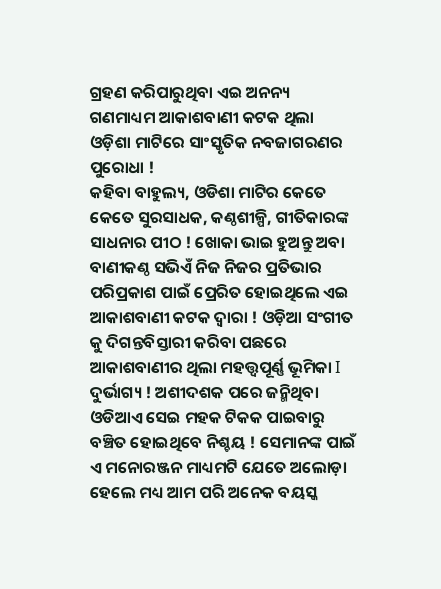ଗ୍ରହଣ କରିପାରୁଥିବା ଏଇ ଅନନ୍ୟ ଗଣମାଧ୍ୟମ ଆକାଶବାଣୀ କଟକ ଥିଲା ଓଡ଼ିଶା ମାଟିରେ ସାଂସ୍କୃତିକ ନବଜାଗରଣର ପୁରୋଧା !
କହିବା ବାହୁଲ୍ୟ, ଓଡିଶା ମାଟିର କେତେ କେତେ ସୁରସାଧକ, କଣ୍ଠଶୀଳ୍ପି, ଗୀତିକାରଙ୍କ ସାଧନାର ପୀଠ ! ଖୋକା ଭାଇ ହୁଅନ୍ତୁ ଅବା ବାଣୀକଣ୍ଠ ସଭିଏଁ ନିଜ ନିଜର ପ୍ରତିଭାର ପରିପ୍ରକାଶ ପାଇଁ ପ୍ରେରିତ ହୋଇଥିଲେ ଏଇ ଆକାଶବାଣୀ କଟକ ଦ୍ୱାରା ! ଓଡ଼ିଆ ସଂଗୀତ କୁ ଦିଗନ୍ତବିସ୍ତାରୀ କରିବା ପଛରେ ଆକାଶବାଣୀର ଥିଲା ମହତ୍ତ୍ୱପୂର୍ଣ୍ଣ ଭୂମିକା I
ଦୁର୍ଭାଗ୍ୟ ! ଅଶୀଦଶକ ପରେ ଜନ୍ମିଥିବା ଓଡିଆଏ ସେଇ ମହକ ଟିକକ ପାଇବାରୁ ବଞ୍ଚିତ ହୋଇଥିବେ ନିଶ୍ଚୟ ! ସେମାନଙ୍କ ପାଇଁ ଏ ମନୋରଞ୍ଜନ ମାଧ୍ୟମଟି ଯେତେ ଅଲୋଡ଼ା ହେଲେ ମଧ୍ୟ ଆମ ପରି ଅନେକ ବୟସ୍କ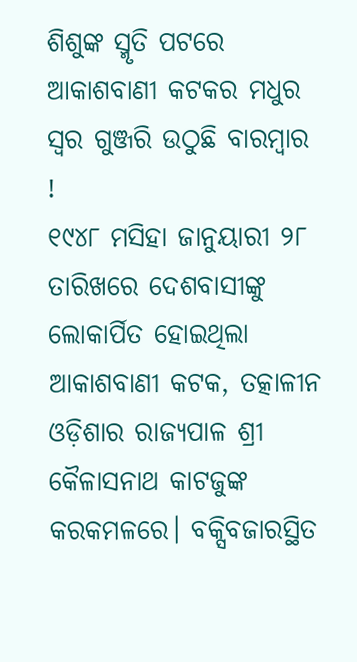ଶିଶୁଙ୍କ ସ୍ମୃତି ପଟରେ ଆକାଶବାଣୀ କଟକର ମଧୁର ସ୍ୱର ଗୁଞ୍ଜରି ଉଠୁଛି ବାରମ୍ବାର !
୧୯୪୮ ମସିହା ଜାନୁୟାରୀ ୨୮ ତାରିଖରେ ଦେଶବାସୀଙ୍କୁ ଲୋକାର୍ପିତ ହୋଇଥିଲା ଆକାଶବାଣୀ କଟକ, ତତ୍କାଳୀନ ଓଡ଼ିଶାର ରାଜ୍ୟପାଳ ଶ୍ରୀ କୈଳାସନାଥ କାଟଜୁଙ୍କ କରକମଳରେ। ବକ୍ସିବଜାରସ୍ଥିତ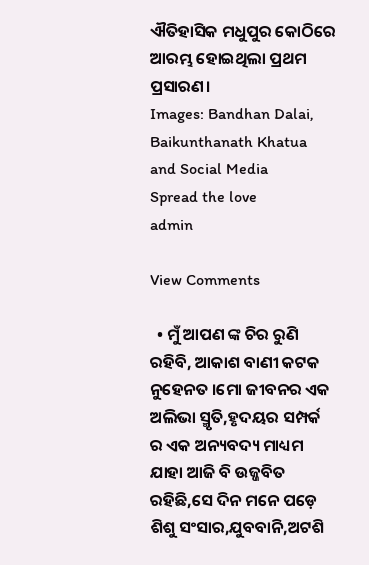ଐତିହାସିକ ମଧୁପୁର କୋଠିରେ ଆରମ୍ଭ ହୋଇଥିଲା ପ୍ରଥମ ପ୍ରସାରଣ।
Images: Bandhan Dalai, Baikunthanath Khatua and Social Media
Spread the love
admin

View Comments

  • ମୁଁ ଆପଣ ଙ୍କ ଚିର ରୁଣି ରହିବି, ଆକାଶ ବାଣୀ କଟକ ନୁହେନତ ।ମୋ ଜୀବନର ଏକ ଅଲିଭା ସ୍ମୃତି,ହୃଦୟର ସମ୍ପର୍କ ର ଏକ ଅନ୍ୟବଦ୍ୟ ମାଧ୍ୟମ ଯାହା ଆଜି ବି ଉଜ୍ଜବିତ ରହିଛି,ସେ ଦିନ ମନେ ପଡ଼େ ଶିଶୁ ସଂସାର,ଯୁବବାନି,ଅଟଶି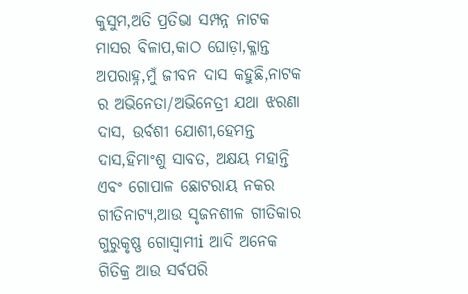କୁସୁମ,ଅତି ପ୍ରତିଭା ସମ୍ପନ୍ନ ନାଟକ ମାସର ବିଳାପ,କାଠ ଘୋଡ଼ା,କ୍ଳାନ୍ତ ଅପରାହ୍ନ,ମୁଁ ଜୀବନ ଦାସ କହୁଛି,ନାଟକ ର ଅଭିନେତା/ଅଭିନେତ୍ରୀ ଯଥା ଝରଣା ଦାସ, ଉର୍ବଶୀ ଯୋଶୀ,ହେମନ୍ତ ଦାସ,ହିମାଂଶୁ ସାବତ, ଅକ୍ଷୟ ମହାନ୍ତି ଏବଂ ଗୋପାଳ ଛୋଟରାୟ ନକର ଗୀତିନାଟ୍ୟ,ଆଉ ସୃଜନଶୀଳ ଗୀତିକାର ଗୁରୁକୃଷ୍ଣ ଗୋସ୍ୱାମୀi ଆଦି ଅନେକ ଗିତିକ୍ର ଆଉ ସର୍ବପରି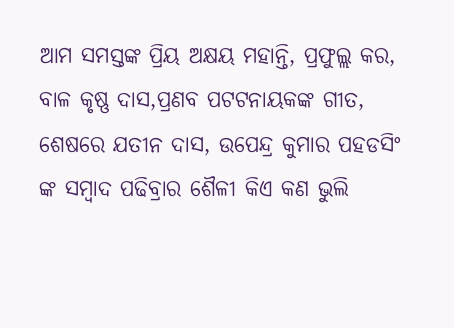ଆମ ସମସ୍ତଙ୍କ ପ୍ରିୟ ଅକ୍ଷୟ ମହାନ୍ତି, ପ୍ରଫୁଲ୍ଲ କର, ବାଳ କୃଷ୍ଣ ଦାସ,ପ୍ରଣବ ପଟଟନାୟକଙ୍କ ଗୀତ, ଶେଷରେ ଯତୀନ ଦାସ, ଉପେନ୍ଦ୍ର କୁମାର ପହଡସିଂ ଙ୍କ ସମ୍ବାଦ ପଢିବ୍ରାର ଶୈଳୀ କିଏ କଣ ଭୁଲି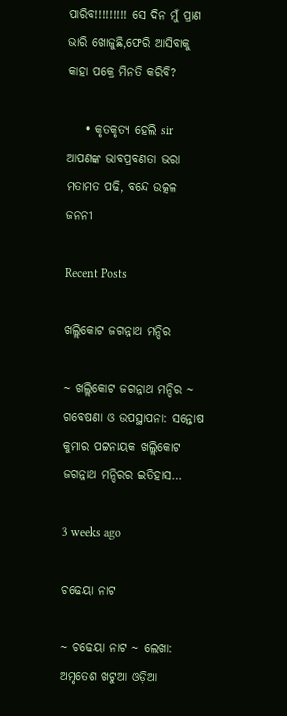ପାରିବ!!!!!!!!! ସେ ଦିନ ମୁଁ ପ୍ରାଣ ଭାରି ଖୋଜୁଛି,ଫେରି ଆସିବାକୁ କାହା ପକ୍ରେ ମିନତି କରିବି?

    • କୃତକୃତ୍ୟ ହେଲି sir ଆପଣଙ୍କ ଭାବପ୍ରବଣତା ଭରା ମତାମତ ପଢି, ବନ୍ଦେ ଉତ୍କଳ ଜନନୀ

Recent Posts

ଖଲ୍ଲିକୋଟ ଜଗନ୍ନାଥ ମନ୍ଦିର

~ ଖଲ୍ଲିକୋଟ ଜଗନ୍ନାଥ ମନ୍ଦିର ~ ଗବେଷଣା ଓ ଉପସ୍ଥାପନା: ସନ୍ତୋଷ କୁମାର ପଟ୍ଟନାୟକ ଖଲ୍ଲିକୋଟ ଜଗନ୍ନାଥ ମନ୍ଦିରର ଇତିହାସ…

3 weeks ago

ଚଢେୟା ନାଟ

~ ଚଢେୟା ନାଟ ~ ଲେଖା: ଅମୃତେଶ ଖଟୁଆ ଓଡ଼ିଆ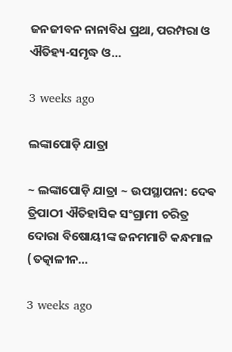ଜନଜୀବନ ନାନାବିଧ ପ୍ରଥା, ପରମ୍ପରା ଓ ଐତିହ୍ୟ-ସମୃଦ୍ଧ ଓ…

3 weeks ago

ଲଙ୍କାପୋଡ଼ି ଯାତ୍ରା

~ ଲଙ୍କାପୋଡ଼ି ଯାତ୍ରା ~ ଉପସ୍ଥାପନା: ଦେଵ ତ୍ରିପାଠୀ ଐତିହାସିକ ସଂଗ୍ରାମୀ ଚରିତ୍ର ଦୋରା ବିଷୋୟୀଙ୍କ ଜନମମାଟି କନ୍ଧମାଳ (ତତ୍କାଳୀନ…

3 weeks ago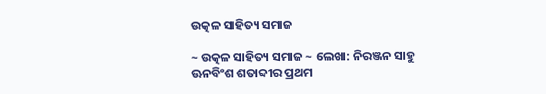ଉତ୍କଳ ସାହିତ୍ୟ ସମାଜ

~ ଉତ୍କଳ ସାହିତ୍ୟ ସମାଜ ~ ଲେଖା: ନିରଞ୍ଜନ ସାହୁ ଊନବିଂଶ ଶତାବ୍ଦୀର ପ୍ରଥମ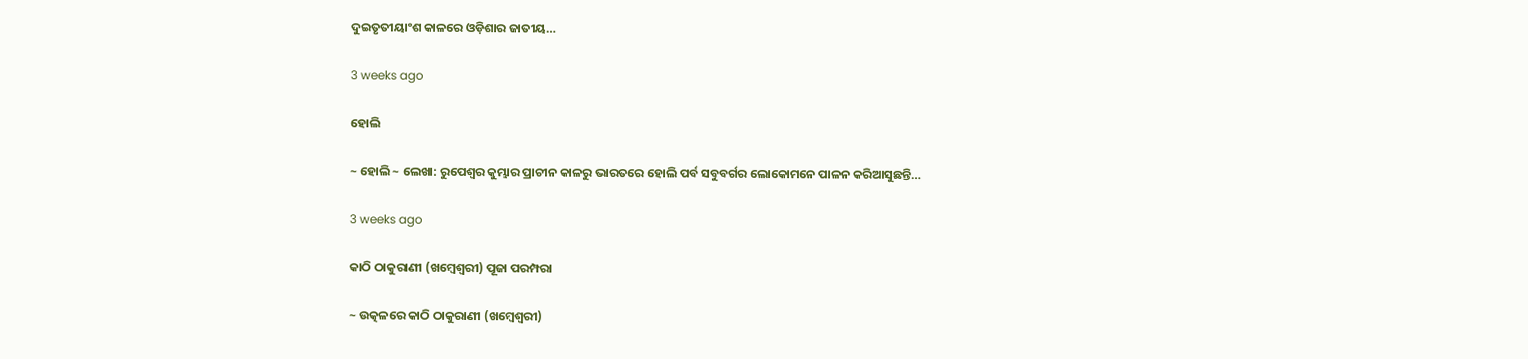ଦୁଇତୃତୀୟାଂଶ କାଳରେ ଓଡ଼ିଶାର ଜାତୀୟ…

3 weeks ago

ହୋଲି

~ ହୋଲି ~ ଲେଖା: ରୁପେଶ୍ୱର କୁମ୍ଭାର ପ୍ରାଚୀନ କାଳରୁ ଭାରତରେ ହୋଲି ପର୍ବ ସବୁବର୍ଗର ଲୋକୋମନେ ପାଳନ କରିଆସୁଛନ୍ତି…

3 weeks ago

କାଠି ଠାକୁରାଣୀ (ଖମ୍ବେଶ୍ଵରୀ) ପୂଜା ପରମ୍ପରା

~ ଉତ୍କଳରେ କାଠି ଠାକୁରାଣୀ (ଖମ୍ବେଶ୍ଵରୀ)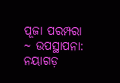ପୂଜା ପରମ୍ପରା ~ ଉପସ୍ଥାପନା: ନୟାଗଡ଼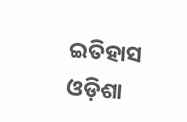ଇତିହାସ ଓଡ଼ିଶା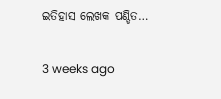ଇତିହାସ ଲେଖକ ପଣ୍ଡିତ…

3 weeks ago